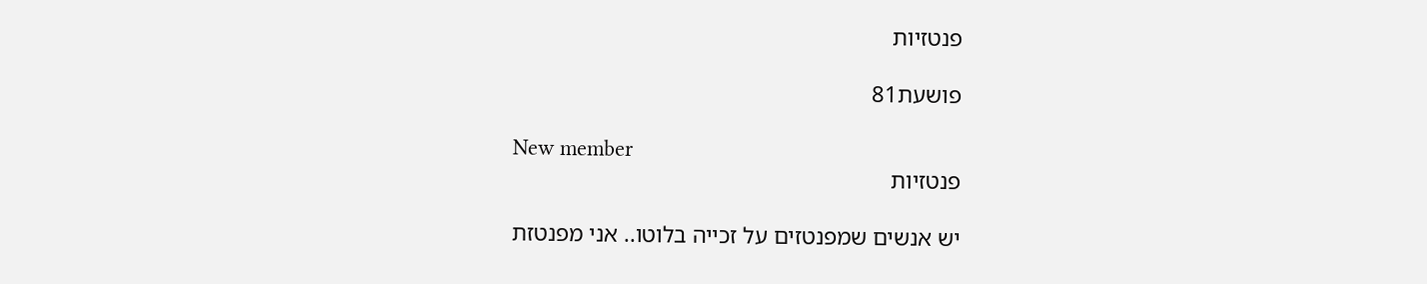פנטזיות

פושעת81

New member
פנטזיות

יש אנשים שמפנטזים על זכייה בלוטו.. אני מפנטזת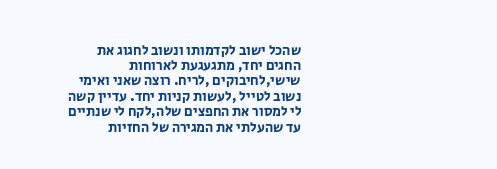שהכל ישוב לקדמותו ונשוב לחגוג את החגים יחד, מתגעגעת לארוחות שישי,לחיבוקים ,לריח. רוצה שאני ואימי נשוב לטייל ,לעשות קניות יחד. עדיין קשה לי למסור את החפצים שלה,לקח לי שנתיים עד שהעלתי את המגירה של החזיות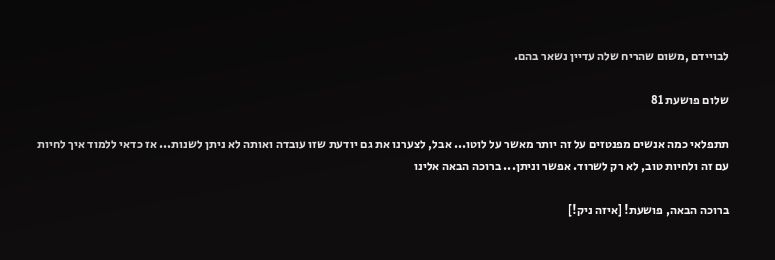לבויידם ,משום שהריח שלה עדיין נשאר בהם.

שלום פושעת 81

תתפלאי כמה אנשים מפנטזים על זה יותר מאשר על לוטו... אבל, לצערנו את גם יודעת שזו עובדה ואותה לא ניתן לשנות... אז כדאי ללמוד איך לחיות עם זה ולחיות טוב, לא רק לשרוד. אפשר וניתן... ברוכה הבאה אלינו

ברוכה הבאה, פושעת! [איזה ניק!]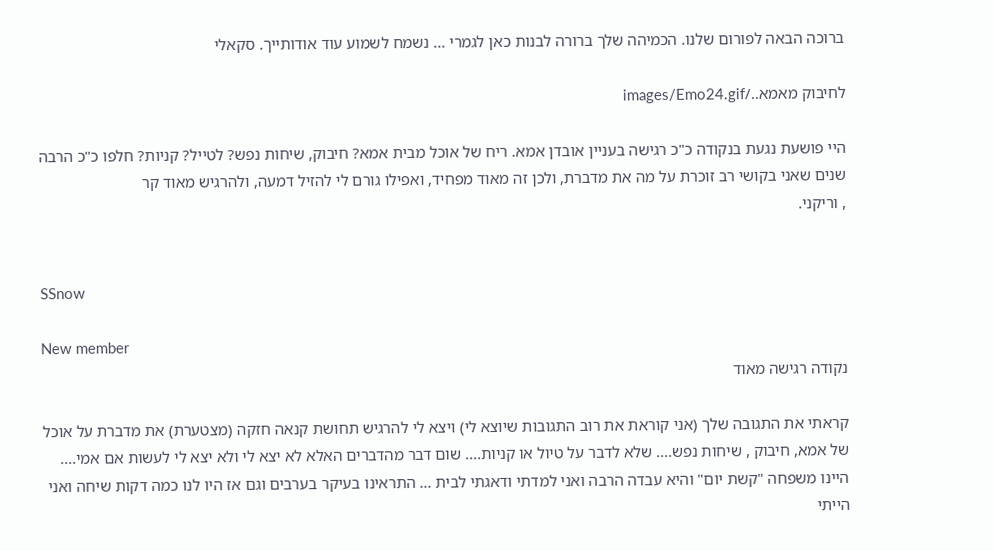ברוכה הבאה לפורום שלנו. הכמיהה שלך ברורה לבנות כאן לגמרי ... נשמח לשמוע עוד אודותייך. סקאלי

לחיבוק מאמא../images/Emo24.gif

היי פושעת נגעת בנקודה כ"כ רגישה בעניין אובדן אמא. ריח של אוכל מבית אמא? חיבוק, שיחות נפש? לטייל? קניות? חלפו כ"כ הרבה שנים שאני בקושי רב זוכרת על מה את מדברת, ולכן זה מאוד מפחיד, ואפילו גורם לי להזיל דמעה, ולהרגיש מאוד קר
, וריקני.


SSnow

New member
נקודה רגישה מאוד

קראתי את התגובה שלך (אני קוראת את רוב התגובות שיוצא לי) ויצא לי להרגיש תחושת קנאה חזקה (מצטערת) את מדברת על אוכל של אמא, חיבוק , שיחות נפש.... שלא לדבר על טיול או קניות.... שום דבר מהדברים האלא לא יצא לי ולא יצא לי לעשות אם אמי.... היינו משפחה "קשת יום" והיא עבדה הרבה ואני למדתי ודאגתי לבית ... התראינו בעיקר בערבים וגם אז היו לנו כמה דקות שיחה ואני הייתי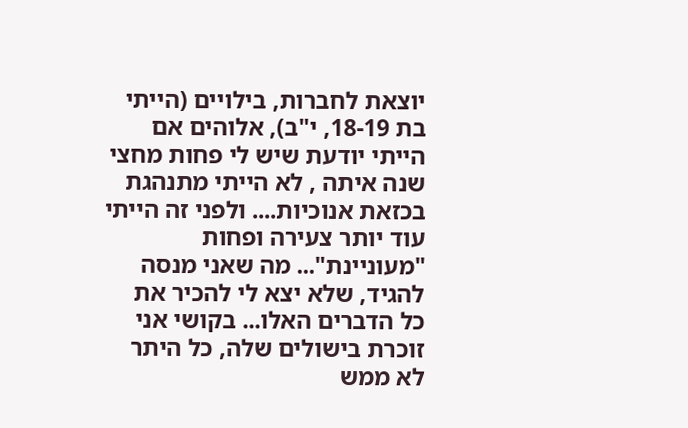יוצאת לחברות, בילויים (הייתי בת 18-19, י"ב), אלוהים אם הייתי יודעת שיש לי פחות מחצי שנה איתה , לא הייתי מתנהגת בכזאת אנוכיות.... ולפני זה הייתי עוד יותר צעירה ופחות "מעוניינת"... מה שאני מנסה להגיד, שלא יצא לי להכיר את כל הדברים האלו... בקושי אני זוכרת בישולים שלה, כל היתר לא ממש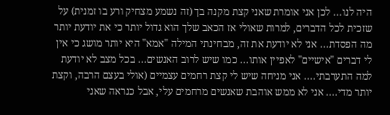היה לנו... לכן אני אומרת שאני קצת מקנה בך (זה נשמע מצחיק ורע בו זמנית) על שזכית לכל הדברים, למרות שאולי אז הכאב שלך הוא גדול יותר כי את יודעת יותר מה הפסדת... אני לא יודעת את זה, מבחינתי המילה "אמא" היא יותר מושג כי אין לי דברים "אישיים" לאפיין אותו... כמו שיש לרוב האנשים... בכל מצב לא יודעת למה התערבתי.... אני מניחה שיש לי קצת רחמים עצמיים (אולי בעצם הרבה, וקצת יותר מדי.... אני לא ממש אוהבת שאנשים מרחמים עלי, אבל כנראה שאני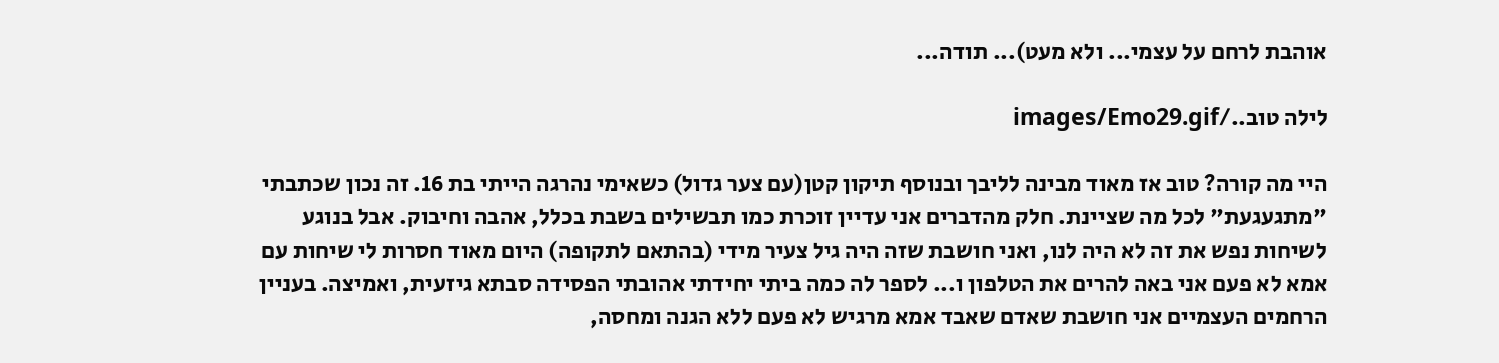אוהבת לרחם על עצמי... ולא מעט)... תודה...

לילה טוב../images/Emo29.gif

היי מה קורה? טוב אז מאוד מבינה לליבך ובנוסף תיקון קטן(עם צער גדול) כשאימי נהרגה הייתי בת 16. זה נכון שכתבתי "מתגעגעת" לכל מה שציינת. חלק מהדברים אני עדיין זוכרת כמו תבשילים בשבת בכלל, אהבה וחיבוק. אבל בנוגע לשיחות נפש את זה לא היה לנו, ואני חושבת שזה היה גיל צעיר מידי (בהתאם לתקופה) היום מאוד חסרות לי שיחות עם אמא לא פעם אני באה להרים את הטלפון ו... לספר לה כמה ביתי יחידתי אהובתי הפסידה סבתא גיזעית, ואמיצה. בעניין הרחמים העצמיים אני חושבת שאדם שאבד אמא מרגיש לא פעם ללא הגנה ומחסה,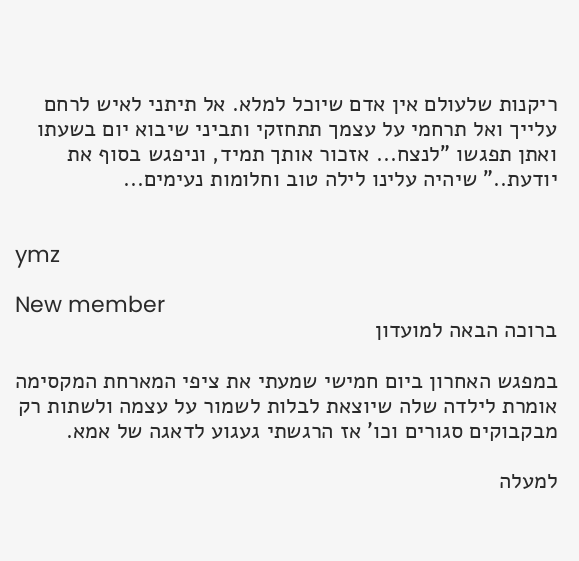ריקנות שלעולם אין אדם שיוכל למלא. אל תיתני לאיש לרחם עלייך ואל תרחמי על עצמך תתחזקי ותביני שיבוא יום בשעתו ואתן תפגשו "לנצח... אזכור אותך תמיד, וניפגש בסוף את יודעת.." שיהיה עלינו לילה טוב וחלומות נעימים...


ymz

New member
ברוכה הבאה למועדון

במפגש האחרון ביום חמישי שמעתי את ציפי המארחת המקסימה אומרת לילדה שלה שיוצאת לבלות לשמור על עצמה ולשתות רק מבקבוקים סגורים וכו' אז הרגשתי געגוע לדאגה של אמא.

למעלה